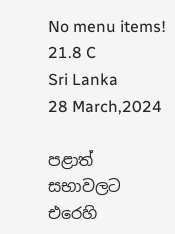No menu items!
21.8 C
Sri Lanka
28 March,2024

පළාත් සභාවලට එරෙහි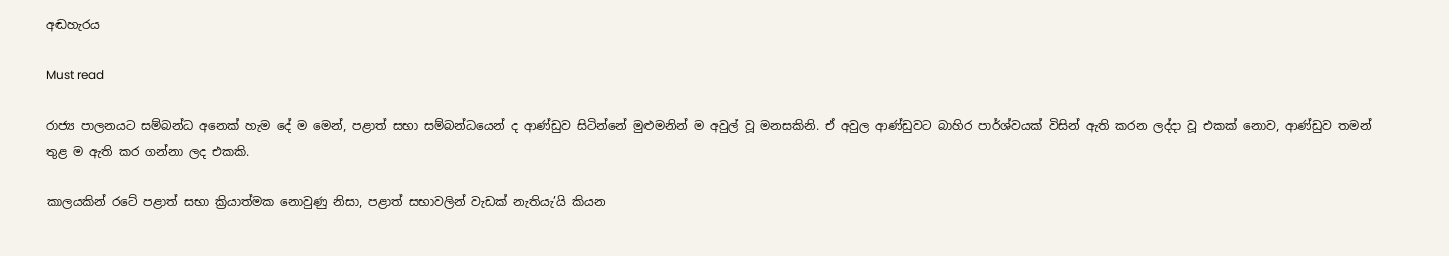අඬහැරය

Must read

රාජ්‍ය පාලනයට සම්බන්ධ අනෙක් හැම දේ ම මෙන්, පළාත් සභා සම්බන්ධයෙන් ද ආණ්ඩුව සිටින්නේ මුළුමනින් ම අවුල් වූ මනසකිනි. ඒ අවුල ආණ්ඩුවට බාහිර පාර්ශ්වයක් විසින් ඇති කරන ලද්දා වූ එකක් නොව, ආණ්ඩුව තමන් තුළ ම ඇති කර ගන්නා ලද එකකි.

කාලයකින් රටේ පළාත් සභා ක්‍රියාත්මක නොවුණු නිසා, පළාත් සභාවලින් වැඩක් නැතියැ’යි කියන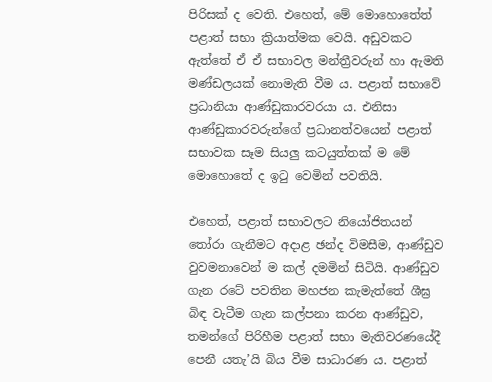පිරිසක් ද වෙති. එහෙත්, මේ මොහොතේත් පළාත් සභා ක්‍රියාත්මක වෙයි. අඩුවකට ඇත්තේ ඒ ඒ සභාවල මන්ත්‍රීවරුන් හා ඇමති මණ්ඩලයක් නොමැති වීම ය. පළාත් සභාවේ ප්‍රධානියා ආණ්ඩුකාරවරයා ය. එනිසා ආණ්ඩුකාරවරුන්ගේ ප්‍රධානත්වයෙන් පළාත් සභාවක සෑම සියලු කටයුත්තක් ම මේ මොහොතේ ද ඉටු වෙමින් පවතියි.

එහෙත්, පළාත් සභාවලට නියෝජිතයන් තෝරා ගැනීමට අදාළ ඡන්ද විමසීම, ආණ්ඩුව වුවමනාවෙන් ම කල් දමමින් සිටියි. ආණ්ඩුව ගැන රටේ පවතින මහජන කැමැත්තේ ශීඝ්‍ර බිඳ වැටීම ගැන කල්පනා කරන ආණ්ඩුව, තමන්ගේ පිරිහීම පළාත් සභා මැතිවරණයේදී පෙනී යතැ’යි බිය වීම සාධාරණ ය. පළාත්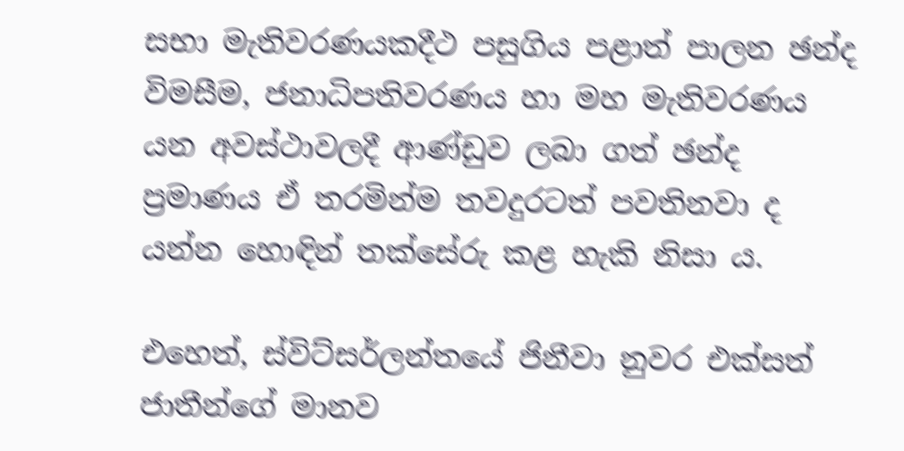සභා මැතිවරණයකදීථ පසුගිය පළාත් පාලන ඡන්ද විමසීම, ජනාධිපතිවරණය හා මහ මැතිවරණය යන අවස්ථාවලදී ආණ්ඩුව ලබා ගත් ඡන්ද ප්‍රමාණය ඒ තරමින්ම තවදුරටත් පවතිනවා ද යන්න හොඳින් තක්සේරු කළ හැකි නිසා ය.

එහෙත්, ස්විට්සර්ලන්තයේ ජිනීවා නුවර එක්සත් ජාතීන්ගේ මානව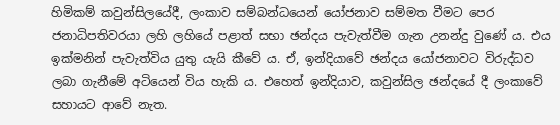හිමිකම් කවුන්සිලයේදී, ලංකාව සම්බන්ධයෙන් යෝජනාව සම්මත වීමට පෙර ජනාධිපතිවරයා ලහි ලහියේ පළාත් සභා ඡන්දය පැවැත්වීම ගැන උනන්දු වුණේ ය. එය ඉක්මනින් පැවැත්විය යුතු යැයි කීවේ ය. ඒ, ඉන්දියාවේ ඡන්දය යෝජනාවට විරුද්ධව ලබා ගැනීමේ අටියෙන් විය හැකි ය. එහෙත් ඉන්දියාව, කවුන්සිල ඡන්දයේ දී ලංකාවේ සහායට ආවේ නැත.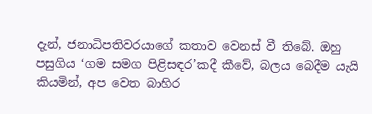දැන්, ජනාධිපතිවරයාගේ කතාව වෙනස් වී තිබේ. ඔහු පසුගිය ‘ගම සමග පිළිසඳර’කදී කීවේ, බලය බෙදීම යැයි කියමින්, අප වෙත බාහිර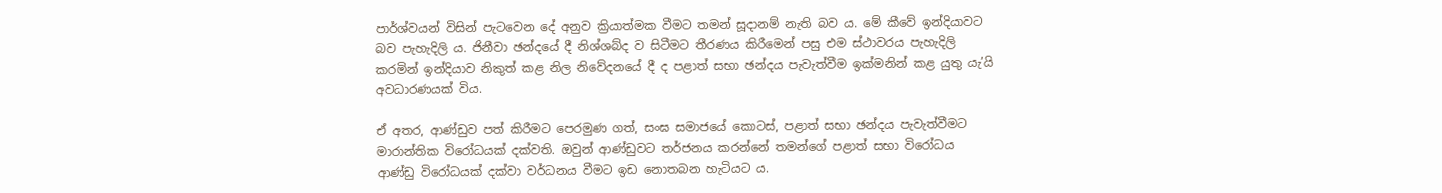පාර්ශ්වයන් විසින් පැටවෙන දේ අනුව ක්‍රියාත්මක වීමට තමන් සූදානම් නැති බව ය. මේ කීවේ ඉන්දියාවට බව පැහැදිලි ය. ජිනීවා ඡන්දයේ දී නිශ්ශබ්ද ව සිටීමට තීරණය කිරීමෙන් පසු එම ස්ථාවරය පැහැදිලි කරමින් ඉන්දියාව නිකුත් කළ නිල නිවේදනයේ දී ද පළාත් සභා ඡන්දය පැවැත්වීම ඉක්මනින් කළ යුතු යැ’යි අවධාරණයක් විය.

ඒ අතර, ආණ්ඩුව පත් කිරීමට පෙරමුණ ගත්, සංඝ සමාජයේ කොටස්, පළාත් සභා ඡන්දය පැවැත්වීමට මාරාන්තික විරෝධයක් දක්වති. ඔවුන් ආණ්ඩුවට තර්ජනය කරන්නේ තමන්ගේ පළාත් සභා විරෝධය ආණ්ඩු විරෝධයක් දක්වා වර්ධනය වීමට ඉඩ නොතබන හැටියට ය.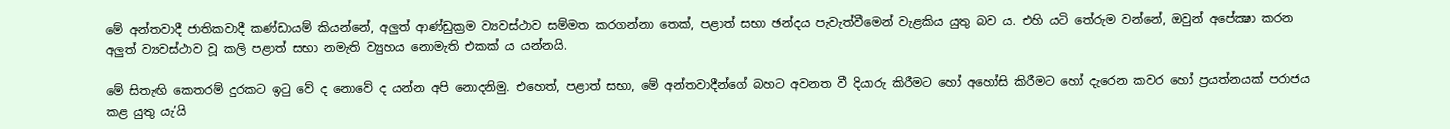මේ අන්තවාදී ජාතිකවාදී කණ්ඩායම් කියන්නේ, අලුත් ආණ්ඩුක්‍රම ව්‍යවස්ථාව සම්මත කරගන්නා තෙක්, පළාත් සභා ඡන්දය පැවැත්වීමෙන් වැළකිය යුතු බව ය. එහි යටි තේරුම වන්නේ, ඔවුන් අපේක්‍ෂා කරන අලුත් ව්‍යවස්ථාව වූ කලි පළාත් සභා නමැති ව්‍යුහය නොමැති එකක් ය යන්නයි.

මේ සිතැඟි කෙතරම් දුරකට ඉටු වේ ද නොවේ ද යන්න අපි නොදනිමු. එහෙත්, පළාත් සභා, මේ අන්තවාදීන්ගේ බහට අවනත වී දියාරු කිරීමට හෝ අහෝසි කිරීමට හෝ දැරෙන කවර හෝ ප්‍රයත්නයක් පරාජය කළ යුතු යැ’යි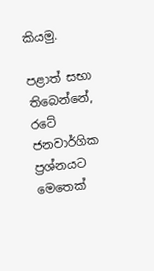කියමු.

පළාත් සභා තිබෙන්නේ, රටේ ජනවාර්ගික ප්‍රශ්නයට මෙතෙක්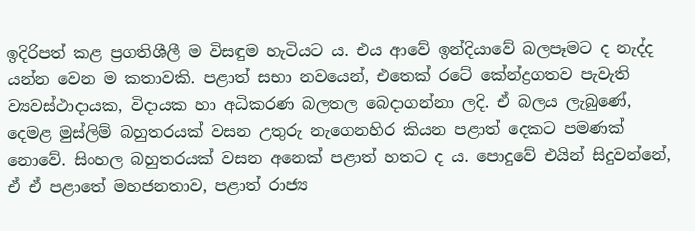ඉදිරිපත් කළ ප්‍රගතිශීලී ම විසඳුම හැටියට ය. එය ආවේ ඉන්දියාවේ බලපෑමට ද නැද්ද යන්න වෙන ම කතාවකි. පළාත් සභා නවයෙන්, එතෙක් රටේ කේන්ද්‍රගතව පැවැති ව්‍යවස්ථාදායක, විදායක හා අධිකරණ බලතල බෙදාගන්නා ලදි. ඒ බලය ලැබුණේ, දෙමළ මුස්ලිම් බහුතරයක් වසන උතුරු නැගෙනහිර කියන පළාත් දෙකට පමණක් නොවේ. සිංහල බහුතරයක් වසන අනෙක් පළාත් හතට ද ය. පොදුවේ එයින් සිදුවන්නේ, ඒ ඒ පළාතේ මහජනතාව, පළාත් රාජ්‍ය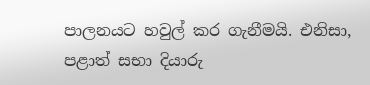පාලනයට හවුල් කර ගැනීමයි. එනිසා, පළාත් සභා දියාරු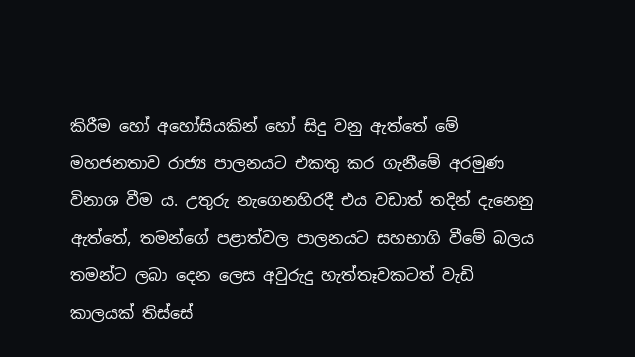කිරීම හෝ අහෝසියකින් හෝ සිදු වනු ඇත්තේ මේ මහජනතාව රාජ්‍ය පාලනයට එකතු කර ගැනීමේ අරමුණ විනාශ වීම ය. උතුරු නැගෙනහිරදී එය වඩාත් තදින් දැනෙනු ඇත්තේ, තමන්ගේ පළාත්වල පාලනයට සහභාගි වීමේ බලය තමන්ට ලබා දෙන ලෙස අවුරුදු හැත්තෑවකටත් වැඩි කාලයක් තිස්සේ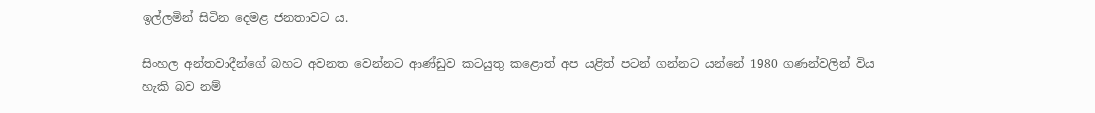ඉල්ලමින් සිටින දෙමළ ජනතාවට ය.

සිංහල අන්තවාදීන්ගේ බහට අවනත වෙන්නට ආණ්ඩුව කටයුතු කළොත් අප යළිත් පටන් ගන්නට යන්නේ 1980 ගණන්වලින් විය හැකි බව නම්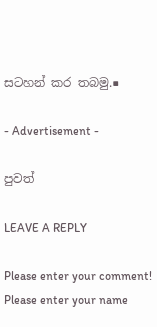සටහන් කර තබමු.■

- Advertisement -

පුවත්

LEAVE A REPLY

Please enter your comment!
Please enter your name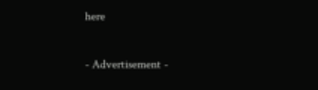here

- Advertisement -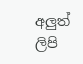අලුත් ලිපි